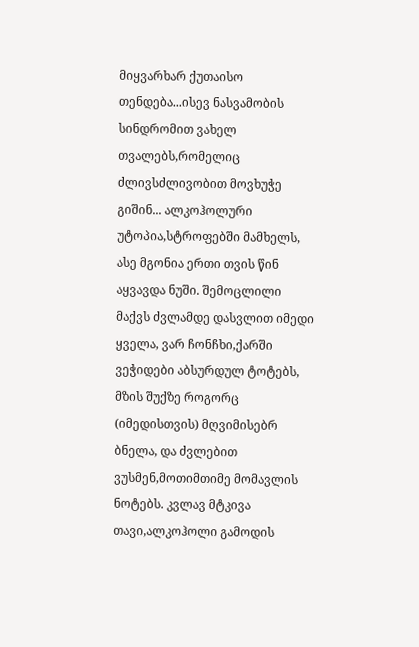მიყვარხარ ქუთაისო
თენდება...ისევ ნასვამობის სინდრომით ვახელ თვალებს,რომელიც ძლივსძლივობით მოვხუჭე გიშინ... ალკოჰოლური უტოპია,სტროფებში მამხელს, ასე მგონია ერთი თვის წინ აყვავდა ნუში. შემოცლილი მაქვს ძვლამდე დასვლით იმედი ყველა, ვარ ჩონჩხი,ქარში ვეჭიდები აბსურდულ ტოტებს, მზის შუქზე როგორც (იმედისთვის) მღვიმისებრ ბნელა, და ძვლებით ვუსმენ,მოთიმთიმე მომავლის ნოტებს. კვლავ მტკივა თავი,ალკოჰოლი გამოდის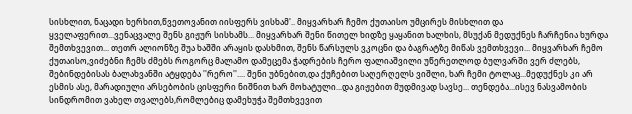სისხლით, ნაცადი ხერხით,წვეთოვანით იისფერს ვისხამ'.. მიყვარხარ ჩემო ქუთაისო უმცირეს მისხლით და ყველაფერით...ვენაცვალე შენს გიჟურ სისხამს... მიყვარხარ შენი წითელ ხიდზე ყაყანით ხალხის, მსუქან მედუქნეს ჩარჩენია ხურდა შემთხვევით... თეთრ ალიონზე შუა ხაშში არაყის დასხმით, შენს წარსულს ვკოცნი და ბაგრატზე მიწას ვემთხვევი... მიყვარხარ ჩემო ქუთაისო,ვიძებნი ჩემს ძმებს როგორც მალამო დამეცემა ჭადრების ჩერო ფალიაშვილი უწერეთლოდ ბულვარში ვერ ძლებს, შებინდებისას ბალახვანში ატყდება ''რერო''.... შენი უბნებით,და ქუჩებით საღერღელს ვიშლი, ხარ ჩემი ტოლაც...მედუქნეს კი არ ესმის ასე, მარადიული არსებობის ცისფერი ნიშნით ხარ მოხატული...და გიჟებით მუდმივად სავსე... თენდება...ისევ ნასვამობის სინდრომით ვახელ თვალებს,რომლებიც დამეხუჭა შემთხვევით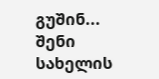გუშინ... შენი სახელის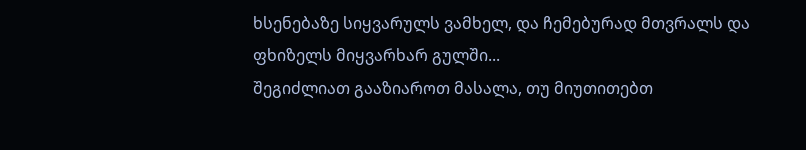ხსენებაზე სიყვარულს ვამხელ, და ჩემებურად მთვრალს და ფხიზელს მიყვარხარ გულში...
შეგიძლიათ გააზიაროთ მასალა, თუ მიუთითებთ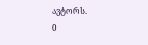ავტორს.
0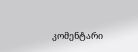კომენტარი